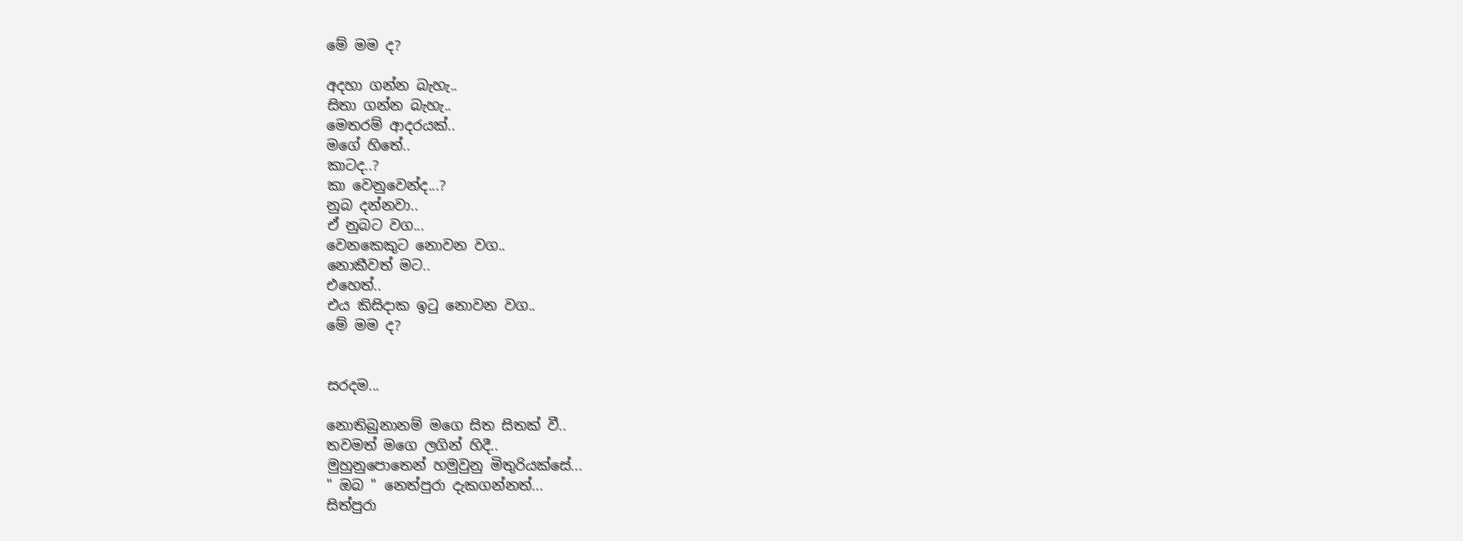මේ මම ද?

අදහා ගන්න බැහැ..
සිතා ගන්න බැහැ..
මෙතරම් ආදරයක්..
මගේ හිතේ..
කාටද..?
කා වෙනුවෙන්ද...?
නුබ දන්නවා..
ඒ නුබට වග...
වෙනකෙකුට නොවන වග..
නොකීවත් මට..
එහෙත්..
එය කිසිදාක ඉටු නොවන වග..
මේ මම ද?


සරදම...

නොතිබුනානම් මගෙ සිත සිතක් වී..
තවමත් මගෙ ලගින් හිදී..
මුහුනුපොතෙන් හමුවුනු මිතුරියක්සේ...
" ඔබ " නෙත්පුරා දැකගන්නත්...
සිත්පුරා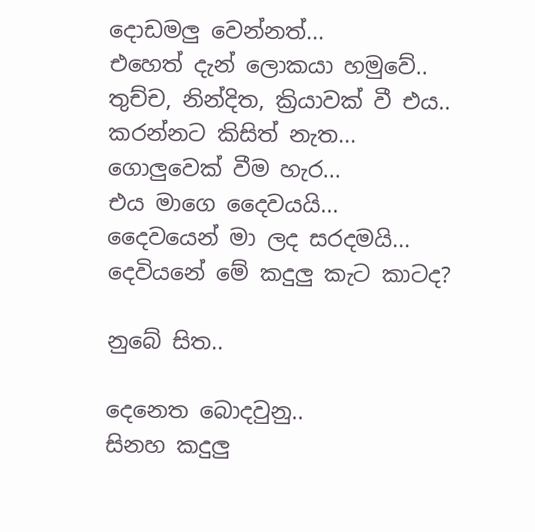දොඩමලු වෙන්නත්...
එහෙත් දැන් ලොකයා හමුවේ..
තුච්ච, නින්දිත, ක්‍රියාවක් වී එය..
කරන්නට කිසිත් නැත...
ගොලුවෙක් වීම හැර...
එය මාගෙ දෛවයයි...
දෛවයෙන් මා ලද සරදමයි...
දෙවියනේ මේ කදුලු කැට කාටද?

නුබේ සිත..

දෙනෙත බොදවුනු..
සිනහ කදුලු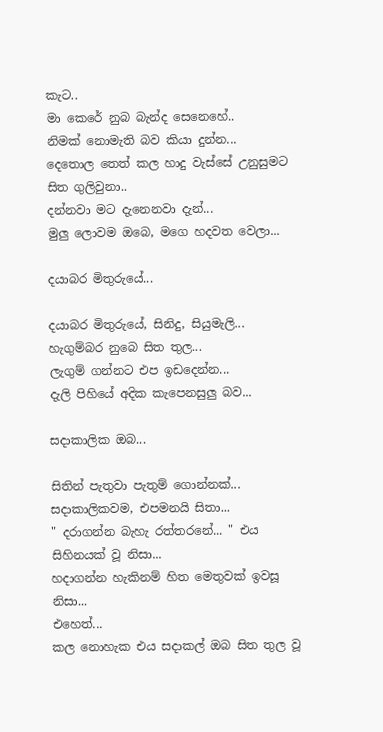කැට..
මා කෙරේ නුබ බැන්ද සෙනෙහේ..
නිමක් නොමැති බව කියා දුන්න...
දෙතොල තෙත් කල හාදු වැස්සේ උනුසුමට සිත ගුලිවුනා..
දන්නවා මට දැනෙනවා දැන්...
මුලු ලොවම ඔබෙ, මගෙ හදවත වෙලා...

දයාබර මිතුරුයේ...

දයාබර මිතුරුයේ, සිනිදු, සියුමැලි...
හැගුම්බර නුබෙ සිත තුල...
ලැගුම් ගන්නට එප ඉඩදෙන්න...
දැලි පිහියේ අදික කැපෙනසුලු බව...

සදාකාලික ඔබ...

සිතින් පැතුවා පැතුම් ගොන්නක්...
සදාකාලිකවම, එපමනයි සිතා...
" දරාගන්න බැහැ රත්තරනේ... " එය සිහිනයක් වූ නිසා...
හදාගන්න හැකිනම් හිත මෙතුවක් ඉවසූ නිසා...
එහෙත්...
කල නොහැක එය සදාකල් ඔබ සිත තුල වූ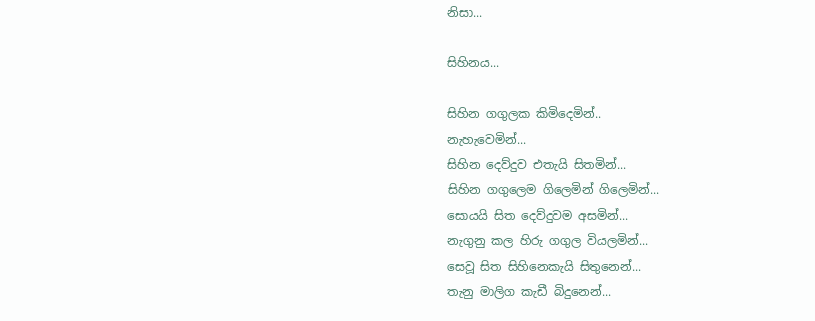නිසා...

සිහිනය...

සිහින ගගුලක කිමිදෙමින්..
නැහැවෙමින්...
සිහින දෙව්දුව එතැයි සිතමින්...
සිහින ගගුලෙම ගිලෙමින් ගිලෙමින්...
සොයයි සිත දෙව්දුවම අසමින්...
නැගුනු කල හිරු ගගුල වියලමින්...
සෙවූ සිත සිහිනෙකැයි සිතුනෙන්...
තැනු මාලිග කැඩී බිදුනෙන්...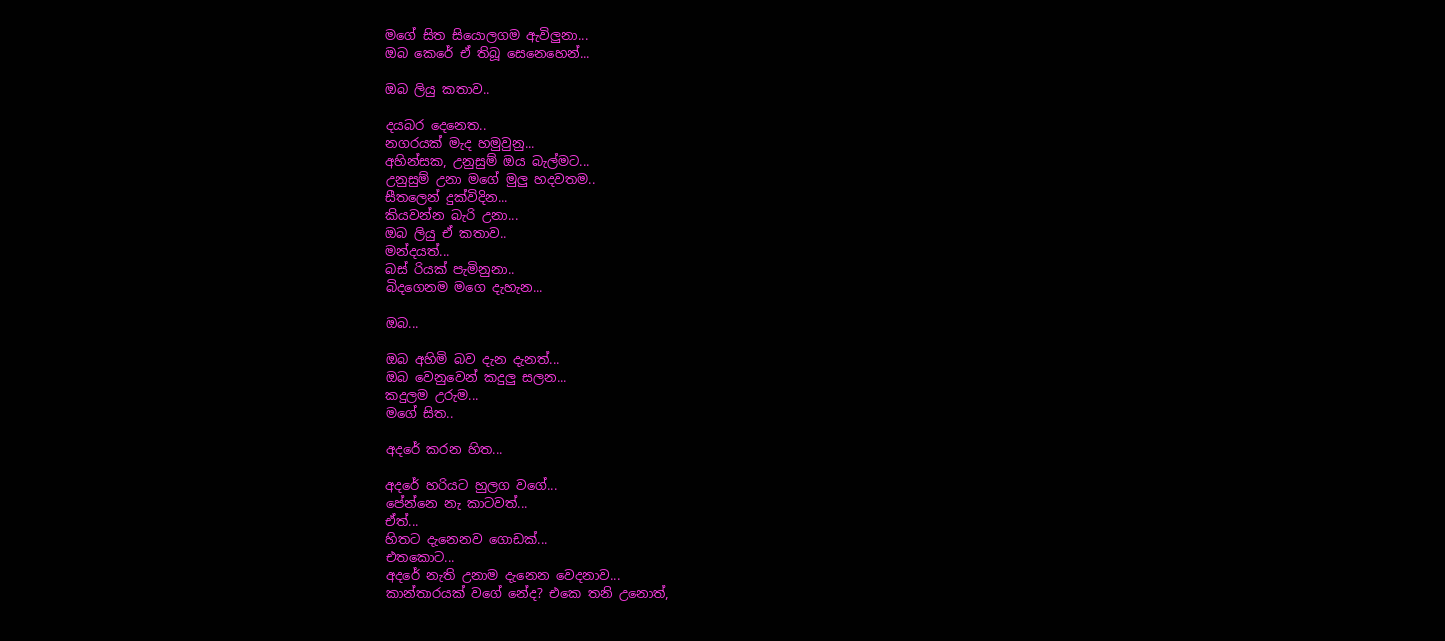මගේ සිත සියොලගම ඇවිලුනා...
ඔබ කෙරේ ඒ තිබූ සෙනෙහෙන්...

ඔබ ලියු කතාව..

දයබර දෙනෙත..
නගරයක් මැද හමුවුනු...
අහින්සක, උනුසුම් ඔය බැල්මට...
උනුසුම් උනා මගේ මුලු හදවතම..
සීතලෙන් දුක්විදින...
කියවන්න බැරි උනා...
ඔබ ලියු ඒ කතාව..
මන්දයත්...
බස් රියක් පැමිනුනා..
බිදගෙනම මගෙ දැහැන...

ඔබ...

ඔබ අහිමි බව දැන දැනත්...
ඔබ වෙනුවෙන් කදුලු සලන...
කදුලම උරුම...
මගේ සිත..

අදරේ කරන හිත...

අදරේ හරියට හුලග වගේ...
පේන්නෙ නැ කාටවත්...
ඒත්...
හිතට දැනෙනව ගොඩක්...
එතකොට...
අදරේ නැති උනාම දැනෙන වෙදනාව...
කාන්තාරයක් වගේ නේද? එකෙ තනි උනොත්,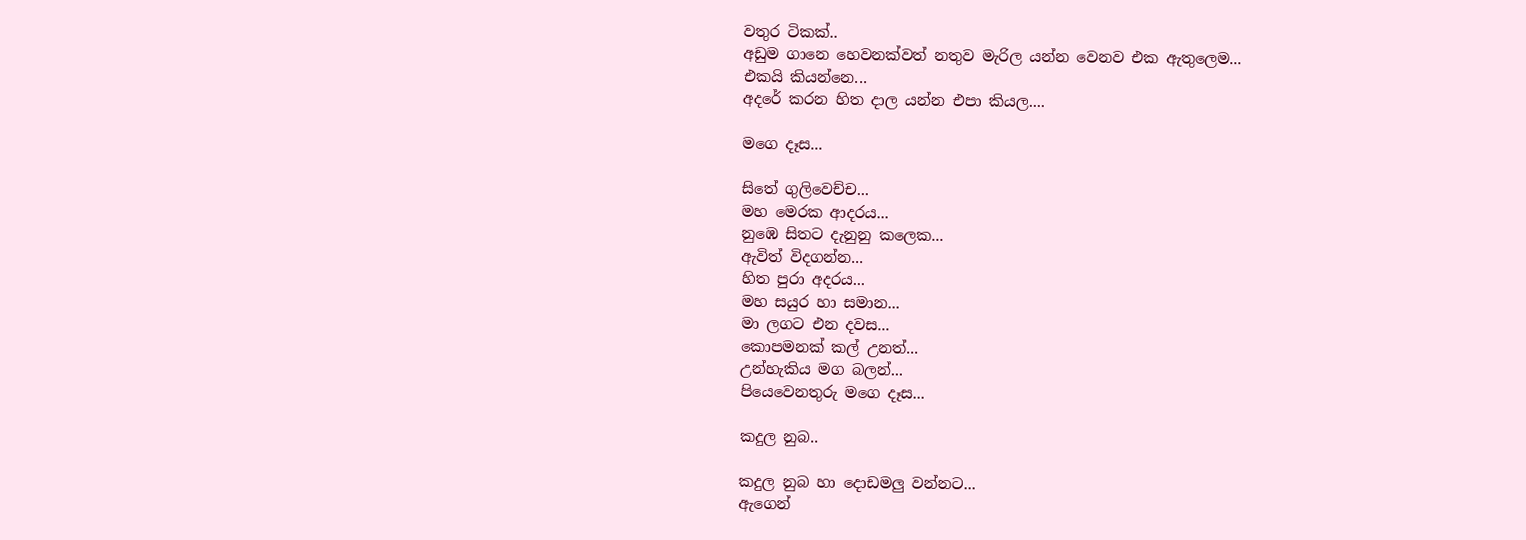වතුර ටිකක්..
අඩුම ගානෙ හෙවනක්වත් නතුව මැරිල යන්න වෙනව එක ඇතුලෙම...
එකයි කියන්නෙ...
අදරේ කරන හිත දාල යන්න එපා කියල....

මගෙ දෑස...

සිතේ ගුලිවෙච්ච...
මහ මෙරක ආදරය...
නුඹෙ සිතට දැනුනු කලෙක...
ඇවිත් විදගන්න...
හිත පුරා අදරය...
මහ සයුර හා සමාන...
මා ලගට එන දවස...
කොපමනක් කල් උනත්...
උන්හැකිය මග බලන්...
පියෙවෙනතුරු මගෙ දෑස...

කදුල නුබ..

කදුල නුබ හා දොඩමලු වන්නට...
ඇගෙන්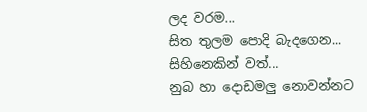ලද වරම...
සිත තුලම පොදි බැදගෙන...
සිහිනෙකින් වත්...
නුබ හා දොඩමලු නොවන්නට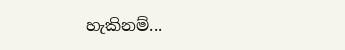හැකිනම්...